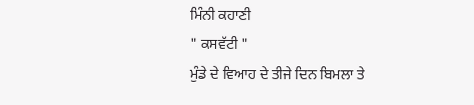ਮਿੰਨੀ ਕਹਾਣੀ
" ਕਸਵੱਟੀ "
ਮੁੰਡੇ ਦੇ ਵਿਆਹ ਦੇ ਤੀਜੇ ਦਿਨ ਬਿਮਲਾ ਤੇ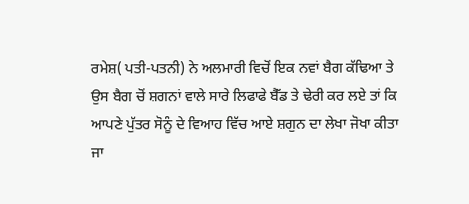ਰਮੇਸ਼( ਪਤੀ-ਪਤਨੀ) ਨੇ ਅਲਮਾਰੀ ਵਿਚੋਂ ਇਕ ਨਵਾਂ ਬੈਗ ਕੱਢਿਆ ਤੇ ਉਸ ਬੈਗ ਚੋਂ ਸ਼ਗਨਾਂ ਵਾਲੇ ਸਾਰੇ ਲਿਫਾਫੇ ਬੈੱਡ ਤੇ ਢੇਰੀ ਕਰ ਲਏ ਤਾਂ ਕਿ ਆਪਣੇ ਪੁੱਤਰ ਸੋਨੂੰ ਦੇ ਵਿਆਹ ਵਿੱਚ ਆਏ ਸ਼ਗੁਨ ਦਾ ਲੇਖਾ ਜੋਖਾ ਕੀਤਾ ਜਾ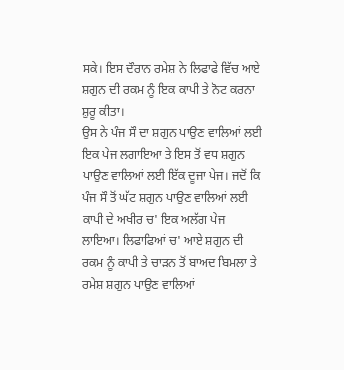ਸਕੇ। ਇਸ ਦੌਰਾਨ ਰਮੇਸ਼ ਨੇ ਲਿਫਾਫੇ ਵਿੱਚ ਆਏ ਸ਼ਗੁਨ ਦੀ ਰਕਮ ਨੂੰ ਇਕ ਕਾਪੀ ਤੇ ਨੋਟ ਕਰਨਾ ਸ਼ੁਰੂ ਕੀਤਾ।
ਉਸ ਨੇ ਪੰਜ ਸੌ ਦਾ ਸ਼ਗੁਨ ਪਾਉਣ ਵਾਲਿਆਂ ਲਈ ਇਕ ਪੇਜ ਲਗਾਇਆ ਤੇ ਇਸ ਤੋਂ ਵਧ ਸ਼ਗੁਨ ਪਾਉਣ ਵਾਲਿਆਂ ਲਈ ਇੱਕ ਦੂਜਾ ਪੇਜ। ਜਦੋਂ ਕਿ ਪੰਜ ਸੌ ਤੋਂ ਘੱਟ ਸ਼ਗੁਨ ਪਾਉਣ ਵਾਲਿਆਂ ਲਈ ਕਾਪੀ ਦੇ ਅਖੀਰ ਚ' ਇਕ ਅਲੱਗ ਪੇਜ ਲਾਇਆ। ਲਿਫਾਫਿਆਂ ਚ' ਆਏ ਸ਼ਗੁਨ ਦੀ ਰਕਮ ਨੂੰ ਕਾਪੀ ਤੇ ਚਾੜਨ ਤੋਂ ਬਾਅਦ ਬਿਮਲਾ ਤੇ ਰਮੇਸ਼ ਸ਼ਗੁਨ ਪਾਉਣ ਵਾਲਿਆਂ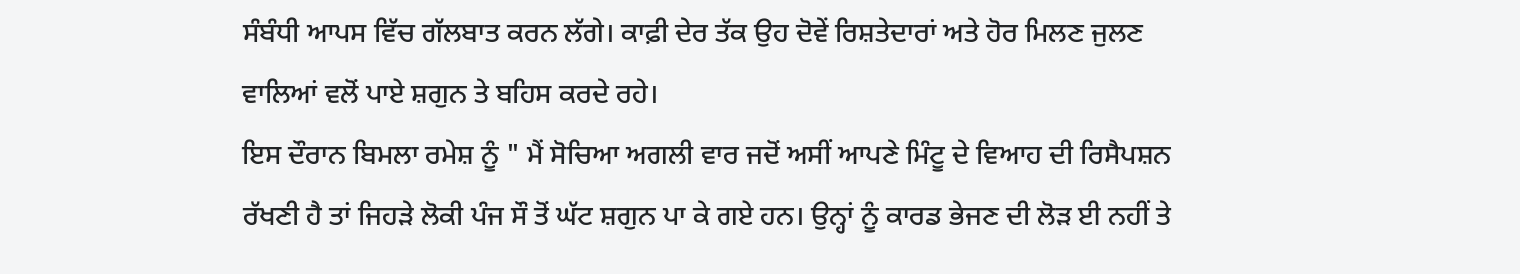ਸੰਬੰਧੀ ਆਪਸ ਵਿੱਚ ਗੱਲਬਾਤ ਕਰਨ ਲੱਗੇ। ਕਾਫ਼ੀ ਦੇਰ ਤੱਕ ਉਹ ਦੋਵੇਂ ਰਿਸ਼ਤੇਦਾਰਾਂ ਅਤੇ ਹੋਰ ਮਿਲਣ ਜੁਲਣ ਵਾਲਿਆਂ ਵਲੋਂ ਪਾਏ ਸ਼ਗੁਨ ਤੇ ਬਹਿਸ ਕਰਦੇ ਰਹੇ।
ਇਸ ਦੌਰਾਨ ਬਿਮਲਾ ਰਮੇਸ਼ ਨੂੰ " ਮੈਂ ਸੋਚਿਆ ਅਗਲੀ ਵਾਰ ਜਦੋਂ ਅਸੀਂ ਆਪਣੇ ਮਿੰਟੂ ਦੇ ਵਿਆਹ ਦੀ ਰਿਸੈਪਸ਼ਨ ਰੱਖਣੀ ਹੈ ਤਾਂ ਜਿਹੜੇ ਲੋਕੀ ਪੰਜ ਸੌ ਤੋਂ ਘੱਟ ਸ਼ਗੁਨ ਪਾ ਕੇ ਗਏ ਹਨ। ਉਨ੍ਹਾਂ ਨੂੰ ਕਾਰਡ ਭੇਜਣ ਦੀ ਲੋੜ ਈ ਨਹੀਂ ਤੇ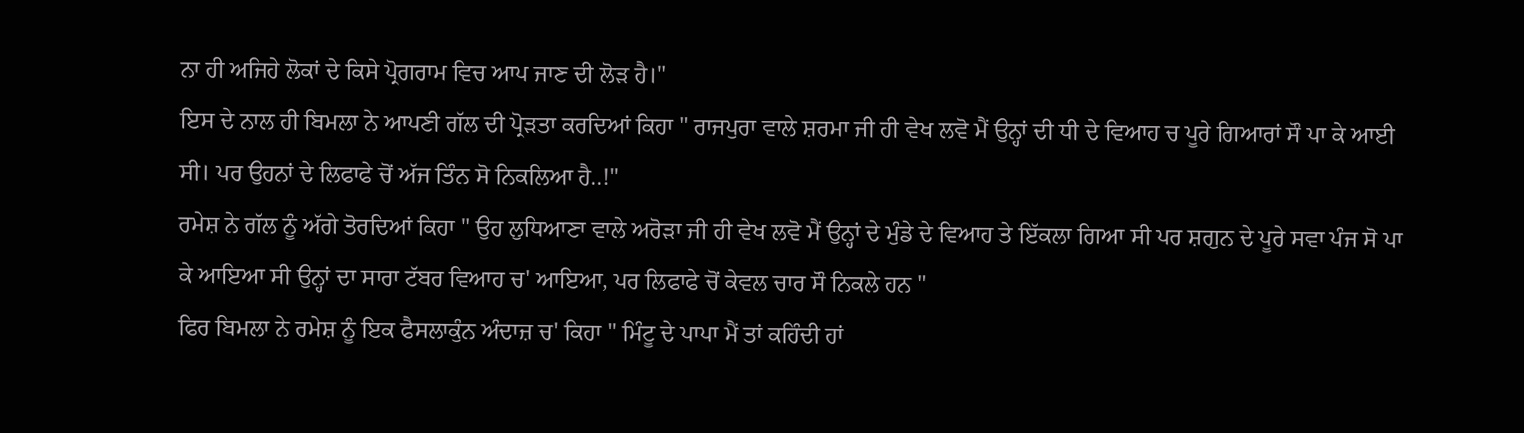ਨਾ ਹੀ ਅਜਿਹੇ ਲੋਕਾਂ ਦੇ ਕਿਸੇ ਪ੍ਰੋਗਰਾਮ ਵਿਚ ਆਪ ਜਾਣ ਦੀ ਲੋੜ ਹੈ।"
ਇਸ ਦੇ ਨਾਲ ਹੀ ਬਿਮਲਾ ਨੇ ਆਪਣੀ ਗੱਲ ਦੀ ਪ੍ਰੋੜਤਾ ਕਰਦਿਆਂ ਕਿਹਾ " ਰਾਜਪੁਰਾ ਵਾਲੇ ਸ਼ਰਮਾ ਜੀ ਹੀ ਵੇਖ ਲਵੋ ਮੈਂ ਉਨ੍ਹਾਂ ਦੀ ਧੀ ਦੇ ਵਿਆਹ ਚ ਪੂਰੇ ਗਿਆਰਾਂ ਸੌ ਪਾ ਕੇ ਆਈ ਸੀ। ਪਰ ਉਹਨਾਂ ਦੇ ਲਿਫਾਫੇ ਚੋਂ ਅੱਜ ਤਿੰਨ ਸੋ ਨਿਕਲਿਆ ਹੈ..!"
ਰਮੇਸ਼ ਨੇ ਗੱਲ ਨੂੰ ਅੱਗੇ ਤੋਰਦਿਆਂ ਕਿਹਾ " ਉਹ ਲੁਧਿਆਣਾ ਵਾਲੇ ਅਰੋੜਾ ਜੀ ਹੀ ਵੇਖ ਲਵੋ ਮੈਂ ਉਨ੍ਹਾਂ ਦੇ ਮੁੰਡੇ ਦੇ ਵਿਆਹ ਤੇ ਇੱਕਲਾ ਗਿਆ ਸੀ ਪਰ ਸ਼ਗੁਨ ਦੇ ਪੂਰੇ ਸਵਾ ਪੰਜ ਸੋ ਪਾ ਕੇ ਆਇਆ ਸੀ ਉਨ੍ਹਾਂ ਦਾ ਸਾਰਾ ਟੱਬਰ ਵਿਆਹ ਚ' ਆਇਆ, ਪਰ ਲਿਫਾਫੇ ਚੋਂ ਕੇਵਲ ਚਾਰ ਸੌ ਨਿਕਲੇ ਹਨ "
ਫਿਰ ਬਿਮਲਾ ਨੇ ਰਮੇਸ਼ ਨੂੰ ਇਕ ਫੈਸਲਾਕੁੰਨ ਅੰਦਾਜ਼ ਚ' ਕਿਹਾ " ਮਿੰਟੂ ਦੇ ਪਾਪਾ ਮੈਂ ਤਾਂ ਕਹਿੰਦੀ ਹਾਂ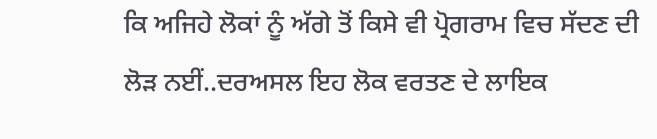ਕਿ ਅਜਿਹੇ ਲੋਕਾਂ ਨੂੰ ਅੱਗੇ ਤੋਂ ਕਿਸੇ ਵੀ ਪ੍ਰੋਗਰਾਮ ਵਿਚ ਸੱਦਣ ਦੀ ਲੋੜ ਨਈਂ..ਦਰਅਸਲ ਇਹ ਲੋਕ ਵਰਤਣ ਦੇ ਲਾਇਕ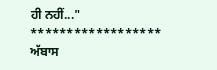ਹੀ ਨਹੀਂ..."
******************
ਅੱਬਾਸ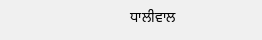ਧਾਲੀਵਾਲ